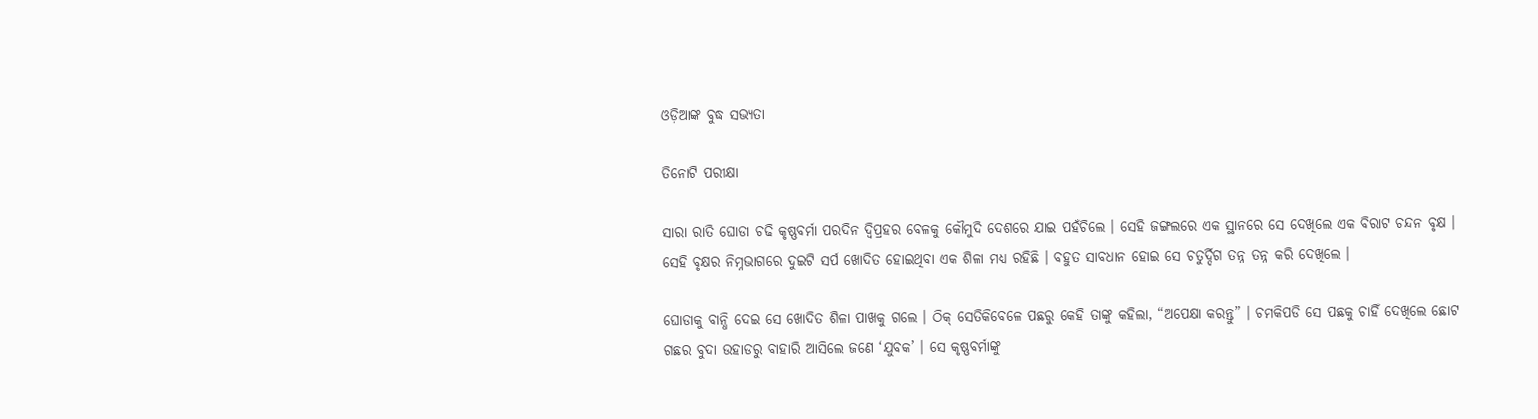ଓଡ଼ିଆଙ୍କ ବୁଦ୍ଧ ସଭ୍ୟତା

ତିନୋଟି ପରୀକ୍ଷା

ସାରା ରାତି ଘୋଡା ଚଢି କୃଷ୍ଣବର୍ମା ପରଦିନ ଦ୍ୱିପ୍ରହର ବେଳକୁ କୌମୁଦି ଦେଶରେ ଯାଇ ପହଁଚିଲେ । ସେହି ଜଙ୍ଗଲରେ ଏକ ସ୍ଥାନରେ ସେ ଦେଖିଲେ ଏକ ବିରାଟ ଚନ୍ଦନ ବୃକ୍ଷ । ସେହି ବୃକ୍ଷର ନିମ୍ନଭାଗରେ ଦୁଇଟି ସର୍ପ ଖୋଦିତ ହୋଇଥିବା ଏକ ଶିଳା ମଧ୍ୟ ରହିଛି । ବହୁତ ସାବଧାନ ହୋଇ ସେ ଚତୁର୍ଦ୍ଦିଗ ତନ୍ନ ତନ୍ନ କରି ଦେଖିଲେ ।

ଘୋଡାକୁ ବାନ୍ଧି ଦେଇ ସେ ଖୋଦିତ ଶିଳା ପାଖକୁ ଗଲେ । ଠିକ୍ ସେତିକିବେଳେ ପଛରୁ କେହି ତାଙ୍କୁ କହିଲା, “ଅପେକ୍ଷା କରନ୍ତୁ” । ଚମକିପଡି ସେ ପଛକୁ ଚାହିଁ ଦେଖିଲେ ଛୋଟ ଗଛର ବୁଦା ଉହାଡରୁ ବାହାରି ଆସିଲେ ଜଣେ ‘ଯୁବକ’ । ସେ କୃଷ୍ଣବର୍ମାଙ୍କୁ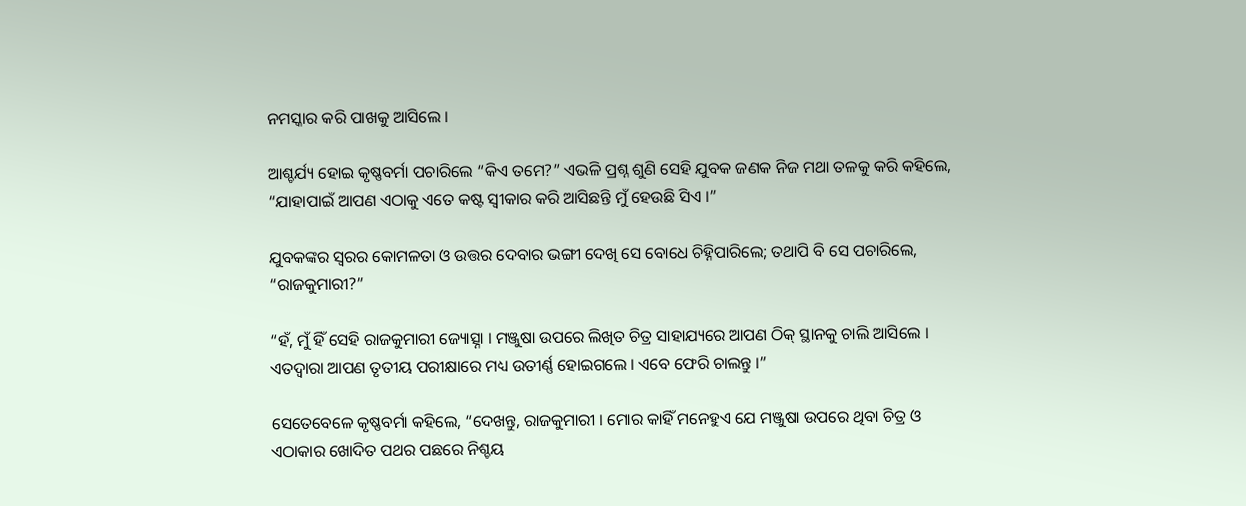ନମସ୍କାର କରି ପାଖକୁ ଆସିଲେ ।

ଆଶ୍ଚର୍ଯ୍ୟ ହୋଇ କୃଷ୍ଣବର୍ମା ପଚାରିଲେ “କିଏ ତମେ?” ଏଭଳି ପ୍ରଶ୍ନ ଶୁଣି ସେହି ଯୁବକ ଜଣକ ନିଜ ମଥା ତଳକୁ କରି କହିଲେ, “ଯାହାପାଇଁ ଆପଣ ଏଠାକୁ ଏତେ କଷ୍ଟ ସ୍ୱୀକାର କରି ଆସିଛନ୍ତି ମୁଁ ହେଉଛି ସିଏ ।”

ଯୁବକଙ୍କର ସ୍ୱରର କୋମଳତା ଓ ଉତ୍ତର ଦେବାର ଭଙ୍ଗୀ ଦେଖି ସେ ବୋଧେ ଚିହ୍ନିପାରିଲେ; ତଥାପି ବି ସେ ପଚାରିଲେ, “ରାଜକୁମାରୀ?”

“ହଁ, ମୁଁ ହିଁ ସେହି ରାଜକୁମାରୀ ଜ୍ୟୋତ୍ସ୍ନା । ମଞ୍ଜୁଷା ଉପରେ ଲିଖିତ ଚିତ୍ର ସାହାଯ୍ୟରେ ଆପଣ ଠିକ୍ ସ୍ଥାନକୁ ଚାଲି ଆସିଲେ । ଏତଦ୍ୱାରା ଆପଣ ତୃତୀୟ ପରୀକ୍ଷାରେ ମଧ୍ୟ ଉତୀର୍ଣ୍ଣ ହୋଇଗଲେ । ଏବେ ଫେରି ଚାଲନ୍ତୁ ।”

ସେତେବେଳେ କୃଷ୍ଣବର୍ମା କହିଲେ, “ଦେଖନ୍ତୁ, ରାଜକୁମାରୀ । ମୋର କାହିଁ ମନେହୁଏ ଯେ ମଞ୍ଜୁଷା ଉପରେ ଥିବା ଚିତ୍ର ଓ ଏଠାକାର ଖୋଦିତ ପଥର ପଛରେ ନିଶ୍ଚୟ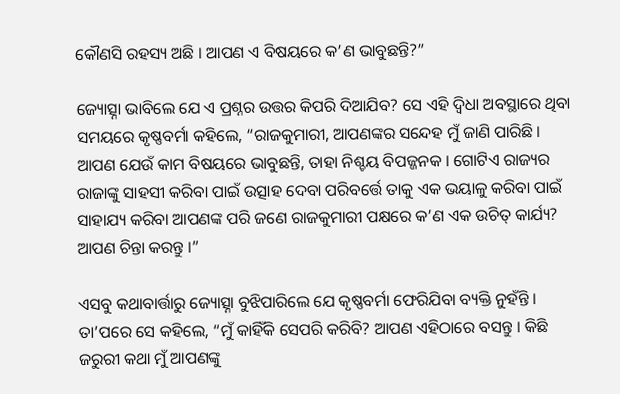କୌଣସି ରହସ୍ୟ ଅଛି । ଆପଣ ଏ ବିଷୟରେ କ’ଣ ଭାବୁଛନ୍ତି?”

ଜ୍ୟୋତ୍ସ୍ନା ଭାବିଲେ ଯେ ଏ ପ୍ରଶ୍ନର ଉତ୍ତର କିପରି ଦିଆଯିବ? ସେ ଏହି ଦ୍ୱିଧା ଅବସ୍ଥାରେ ଥିବା ସମୟରେ କୃଷ୍ଣବର୍ମା କହିଲେ, “ରାଜକୁମାରୀ, ଆପଣଙ୍କର ସନ୍ଦେହ ମୁଁ ଜାଣି ପାରିଛି । ଆପଣ ଯେଉଁ କାମ ବିଷୟରେ ଭାବୁଛନ୍ତି, ତାହା ନିଶ୍ଚୟ ବିପଜ୍ଜନକ । ଗୋଟିଏ ରାଜ୍ୟର ରାଜାଙ୍କୁ ସାହସୀ କରିବା ପାଇଁ ଉତ୍ସାହ ଦେବା ପରିବର୍ତ୍ତେ ତାକୁ ଏକ ଭୟାଳୁ କରିବା ପାଇଁ ସାହାଯ୍ୟ କରିବା ଆପଣଙ୍କ ପରି ଜଣେ ରାଜକୁମାରୀ ପକ୍ଷରେ କ’ଣ ଏକ ଉଚିତ୍ କାର୍ଯ୍ୟ? ଆପଣ ଚିନ୍ତା କରନ୍ତୁ ।”

ଏସବୁ କଥାବାର୍ତ୍ତାରୁ ଜ୍ୟୋତ୍ସ୍ନା ବୁଝିପାରିଲେ ଯେ କୃଷ୍ଣବର୍ମା ଫେରିଯିବା ବ୍ୟକ୍ତି ନୁହଁନ୍ତି । ତା’ପରେ ସେ କହିଲେ, “ମୁଁ କାହିଁକି ସେପରି କରିବି? ଆପଣ ଏହିଠାରେ ବସନ୍ତୁ । କିଛି ଜରୁରୀ କଥା ମୁଁ ଆପଣଙ୍କୁ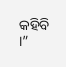କହିବି ।”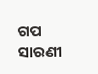ଗପ ସାରଣୀ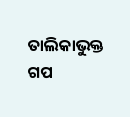ତାଲିକାଭୁକ୍ତ ଗପ